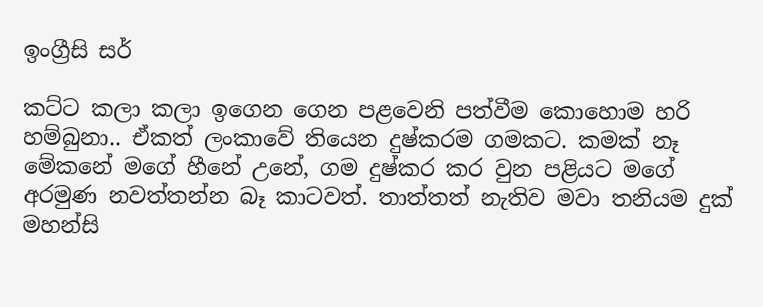ඉංග්‍රීසි සර්

කට්ට කලා කලා ඉගෙන ගෙන පළවෙනි පත්වීම කොහොම හරි
හම්බුනා.. ඒකත් ලංකාවේ තියෙන දුෂ්කරම ගමකට. කමක් නෑ
මේකනේ මගේ හීනේ උනේ, ගම දුෂ්කර කර වුන පළියට මගේ
අරමුණ නවත්තන්න බෑ කාටවත්. තාත්තත් නැතිව මවා තනියම දුක්
මහන්සි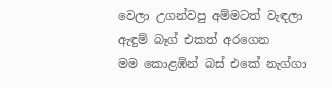වෙලා උගන්වපු අම්මටත් වැඳලා ඇඳුම් බෑග් එකත් අරගෙන
මම කොළඹින් බස් එකේ නැග්ගා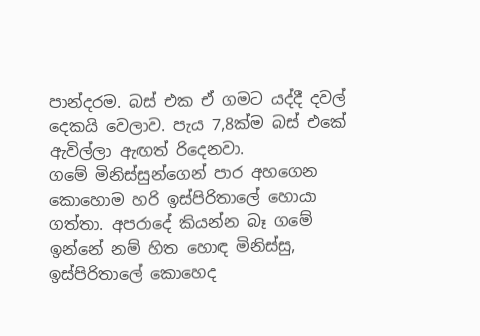පාන්දරම. බස් එක ඒ ගමට යද්දී දවල්
දෙකයි වෙලාව. පැය 7,8ක්ම බස් එකේ ඇවිල්ලා ඇඟත් රිදෙනවා.
ගමේ මිනිස්සුන්ගෙන් පාර අහගෙන කොහොම හරි ඉස්පිරිතාලේ හොයා
ගත්තා. අපරාදේ කියන්න බෑ ගමේ ඉන්නේ නම් හිත හොඳ මිනිස්සු,
ඉස්පිරිතාලේ කොහෙද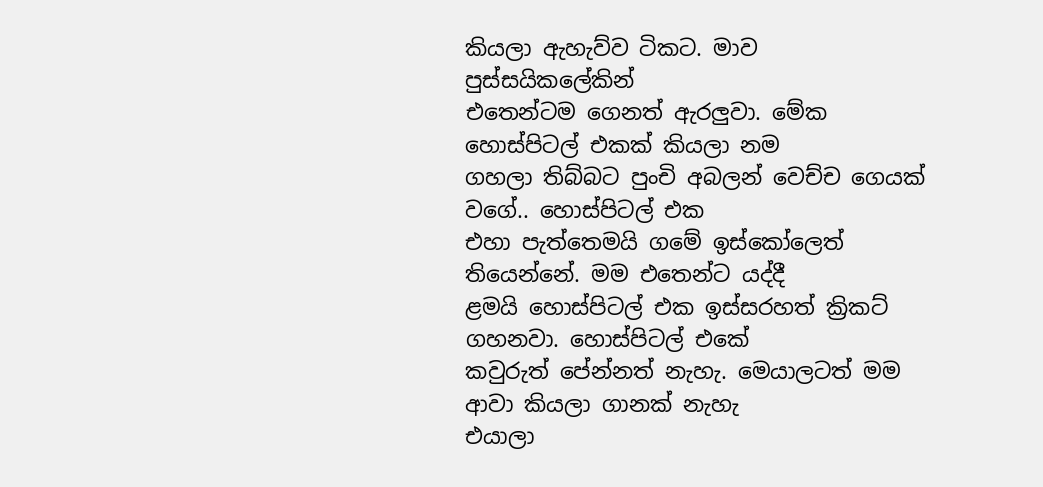කියලා ඇහැව්ව ටිකට. මාව පුස්සයිකලේකින්
එතෙන්ටම ගෙනත් ඇරලුවා. මේක හොස්පිටල් එකක් කියලා නම
ගහලා තිබ්බට පුංචි අබලන් වෙච්ච ගෙයක් වගේ.. හොස්පිටල් එක
එහා පැත්තෙමයි ගමේ ඉස්කෝලෙත් තියෙන්නේ. මම එතෙන්ට යද්දී
ළමයි හොස්පිටල් එක ඉස්සරහත් ක්‍රිකට් ගහනවා. හොස්පිටල් එකේ
කවුරුත් පේන්නත් නැහැ. මෙයාලටත් මම ආවා කියලා ගානක් නැහැ
එයාලා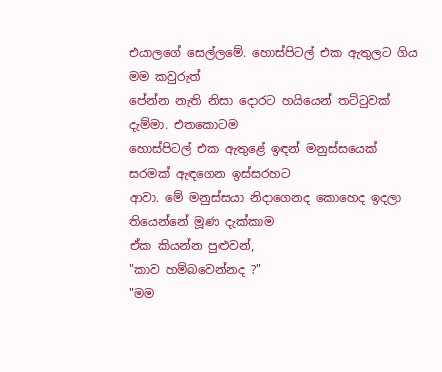එයාලගේ සෙල්ලමේ. හොස්පිටල් එක ඇතුලට ගිය මම කවුරුත්
පේන්න නැති නිසා දොරට හයියෙන් තට්ටුවක් දැම්මා. එතකොටම
හොස්පිටල් එක ඇතුළේ ඉඳන් මනුස්සයෙක් සරමක් ඇඳගෙන ඉස්සරහට
ආවා. මේ මනුස්සයා නිදාගෙනද කොහෙද ඉදලා තියෙන්නේ මූණ දැක්කාම
ඒක කියන්න පුළුවන්,
"කාව හම්බවෙන්නද ?"
"මම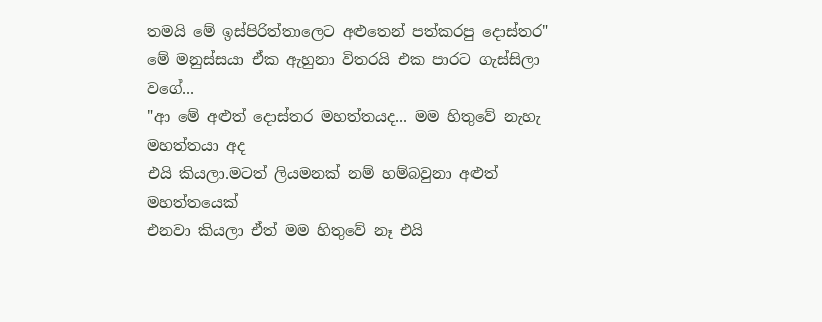තමයි මේ ඉස්පිරිත්තාලෙට අළුතෙන් පත්කරපු දොස්තර"
මේ මනුස්සයා ඒක ඇහුනා විතරයි එක පාරට ගැස්සිලා වගේ...
"ආ මේ අළුත් දොස්තර මහත්තයද... මම හිතුවේ නැහැ මහත්තයා අද
එයි කියලා.මටත් ලියමනක් නම් හම්බවුනා අළුත් මහත්තයෙක්
එනවා කියලා ඒත් මම හිතුවේ නෑ එයි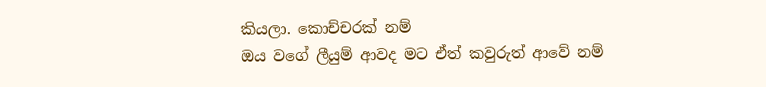කියලා. කොච්චරක් නම්
ඔය වගේ ලීයුම් ආවද මට ඒත් කවුරුත් ආවේ නම්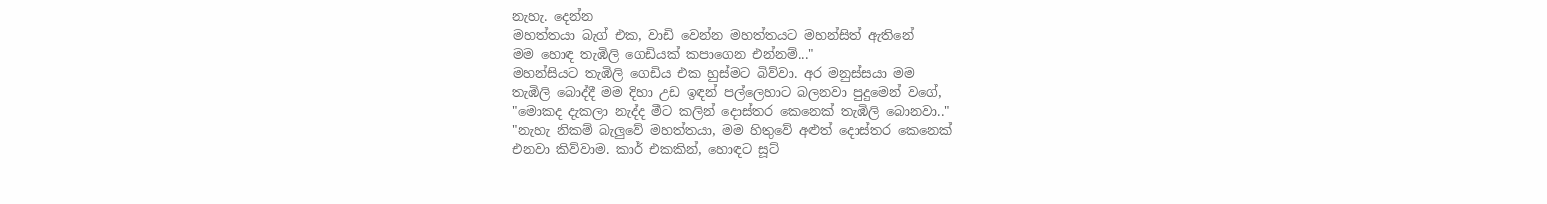නැහැ. දෙන්න
මහත්තයා බැග් එක, වාඩි වෙන්න මහත්තයට මහන්සිත් ඇතිනේ
මම හොඳ තැඹිලි ගෙඩියක් කපාගෙන එන්නම්..."
මහන්සියට තැඹිලි ගෙඩිය එක හුස්මට බිව්වා. අර මනුස්සයා මම
තැඹිලි බොද්දී මම දිහා උඩ ඉඳන් පල්ලෙහාට බලනවා පුදුමෙන් වගේ,
"මොකද දැකලා නැද්ද මීට කලින් දොස්තර කෙනෙක් තැඹිලි බොනවා.."
"නැහැ නිකම් බැලුවේ මහත්තයා, මම හිතුවේ අළුත් දොස්තර කෙනෙක්
එනවා කිව්වාම. කාර් එකකින්, හොඳට සූට්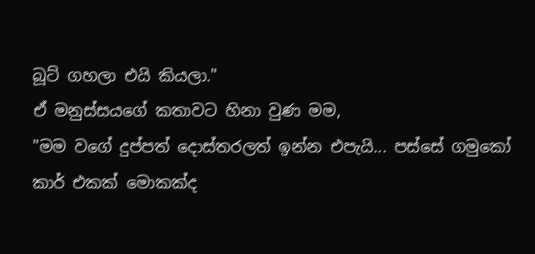බූට් ගහලා එයි කියලා."
ඒ මනුස්සයගේ කතාවට හිනා වුණ මම,
"මම වගේ දුප්පත් දොස්තරලත් ඉන්න එපැයි... පස්සේ ගමුකෝ
කාර් එකක් මොකක්ද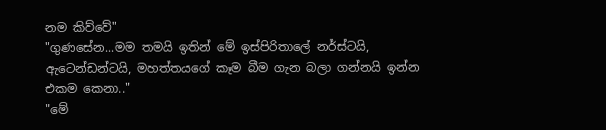නම කිව්වේ"
"ගුණසේන...මම තමයි ඉතින් මේ ඉස්පිරිතාලේ නර්ස්ටයි,
ඇටෙන්ඩන්ටයි, මහත්තයගේ කෑම බීම ගැන බලා ගන්නයි ඉන්න එකම කෙනා.."
"මේ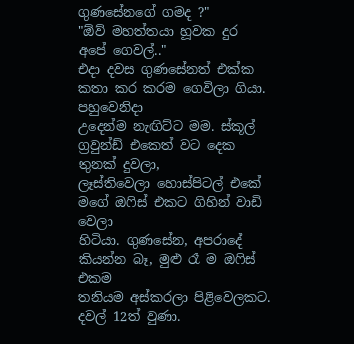ගුණසේනගේ ගමද ?"
"ඕව් මහත්තයා හූවක දුර අපේ ගෙවල්.."
එදා දවස ගුණසේනත් එක්ක කතා කර කරම ගෙවිලා ගියා. පහුවෙනිදා
උදෙන්ම නැඟිට්ට මම. ස්කූල් ග්‍රවුන්ඩ් එකෙත් වට දෙක තුනක් දුවලා,
ලෑස්තිවෙලා හොස්පිටල් එකේ මගේ ඔෆිස් එකට ගිහින් වාඩි වෙලා
හිටියා. ගුණසේන, අපරාදේ කියන්න බෑ, මුළු රෑ ම ඔෆිස් එකම
තනියම අස්කරලා පිළිවෙලකට. දවල් 12ත් වුණා.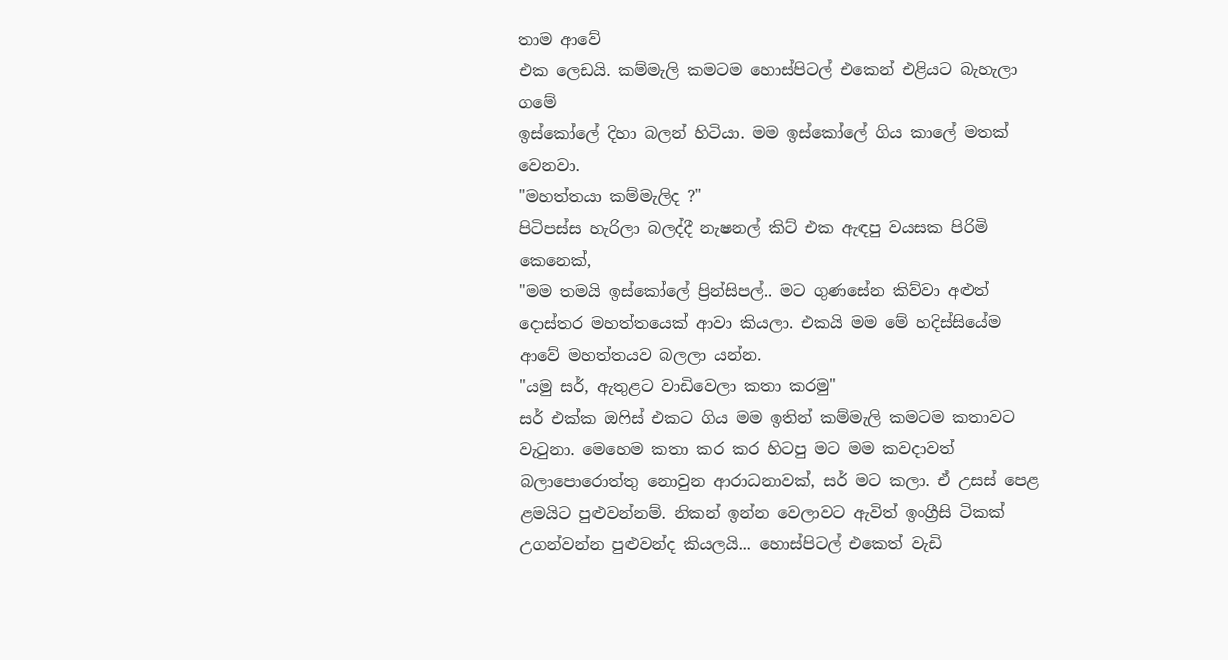තාම ආවේ
එක ලෙඩයි. කම්මැලි කමටම හොස්පිටල් එකෙන් එළියට බැහැලා ගමේ
ඉස්කෝලේ දිහා බලන් හිටියා. මම ඉස්කෝලේ ගිය කාලේ මතක්
වෙනවා.
"මහත්තයා කම්මැලිද ?"
පිටිපස්ස හැරිලා බලද්දී නැෂනල් කිට් එක ඇඳපු වයසක පිරිමි කෙනෙක්,
"මම තමයි ඉස්කෝලේ ප්‍රින්සිපල්.. මට ගුණසේන කිව්වා අළුත්
දොස්තර මහත්තයෙක් ආවා කියලා. එකයි මම මේ හදිස්සියේම
ආවේ මහත්තයව බලලා යන්න.
"යමු සර්, ඇතුළට වාඩිවෙලා කතා කරමු"
සර් එක්ක ඔෆිස් එකට ගිය මම ඉතින් කම්මැලි කමටම කතාවට
වැටුනා. මෙහෙම කතා කර කර හිටපු මට මම කවදාවත්
බලාපොරොත්තු නොවුන ආරාධනාවක්, සර් මට කලා. ඒ උසස් පෙළ
ළමයිට පුළුවන්නම්. නිකන් ඉන්න වෙලාවට ඇවිත් ඉංග්‍රීසි ටිකක්
උගන්වන්න පුළුවන්ද කියලයි... හොස්පිටල් එකෙත් වැඩි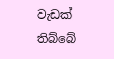වැඩක් තිබ්බේ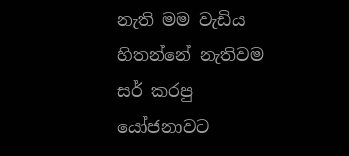නැති මම වැඩිය හිතන්නේ නැතිවම සර් කරපු යෝජනාවට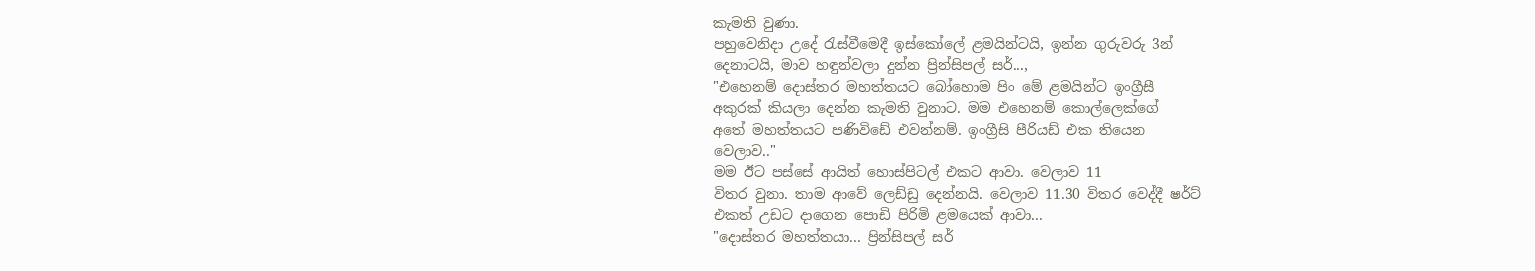කැමති වුණා.
පහුවෙනිදා උදේ රැස්වීමෙදී ඉස්කෝලේ ළමයින්ටයි, ඉන්න ගුරුවරු 3න්
දෙනාටයි, මාව හඳුන්වලා දුන්න ප්‍රින්සිපල් සර්...,
"එහෙනම් දොස්තර මහත්තයට බෝහොම පිං මේ ළමයින්ට ඉංග්‍රීසී
අකුරක් කියලා දෙන්න කැමති වුනාට. මම එහෙනම් කොල්ලෙක්ගේ
අතේ මහත්තයට පණිවිඩේ එවන්නම්. ඉංග්‍රීසි පීරියඩ් එක තියෙන
වෙලාව.."
මම ඊට පස්සේ ආයිත් හොස්පිටල් එකට ආවා. වෙලාව 11
විතර වුනා. තාම ආවේ ලෙඩ්ඩු දෙන්නයි. වෙලාව 11.30 විතර වෙද්දී ෂර්ට්
එකත් උඩට දාගෙන පොඩි පිරිමි ළමයෙක් ආවා...
"දොස්තර මහත්තයා... ප්‍රින්සිපල් සර්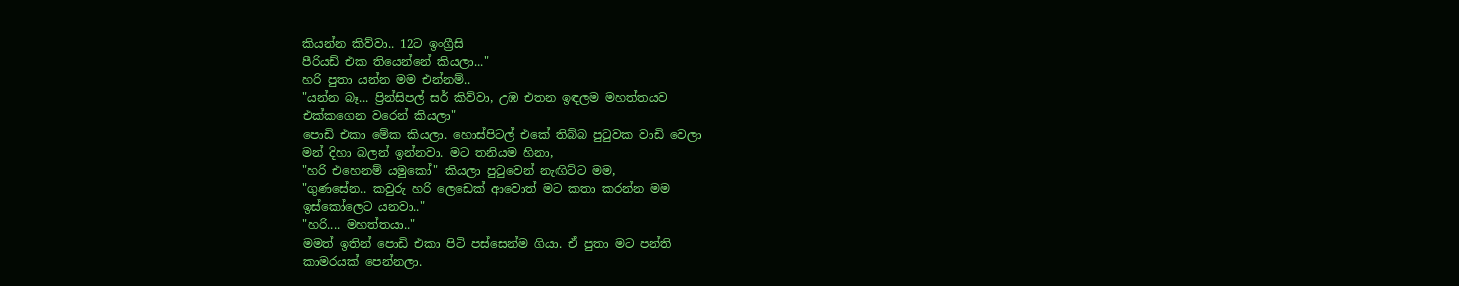කියන්න කිව්වා.. 12ට ඉංග්‍රීසි
පීරියඩ් එක තියෙන්නේ කියලා..."
හරි පුතා යන්න මම එන්නම්..
"යන්න බෑ... ප්‍රින්සිපල් සර් කිව්වා, උඹ එතන ඉඳලම මහත්තයව
එක්කගෙන වරෙන් කියලා"
පොඩි එකා මේක කියලා. හොස්පිටල් එකේ තිබ්බ පුටුවක වාඩි වෙලා
මන් දිහා බලන් ඉන්නවා. මට තනියම හිනා,
"හරි එහෙනම් යමුකෝ" කියලා පුටුවෙන් නැඟිට්ට මම,
"ගුණසේන.. කවුරු හරි ලෙඩෙක් ආවොත් මට කතා කරන්න මම
ඉස්කෝලෙට යනවා.."
"හරි.... මහත්තයා.."
මමත් ඉතින් පොඩි එකා පිටි පස්සෙන්ම ගියා. ඒ පුතා මට පන්ති
කාමරයක් පෙන්නලා.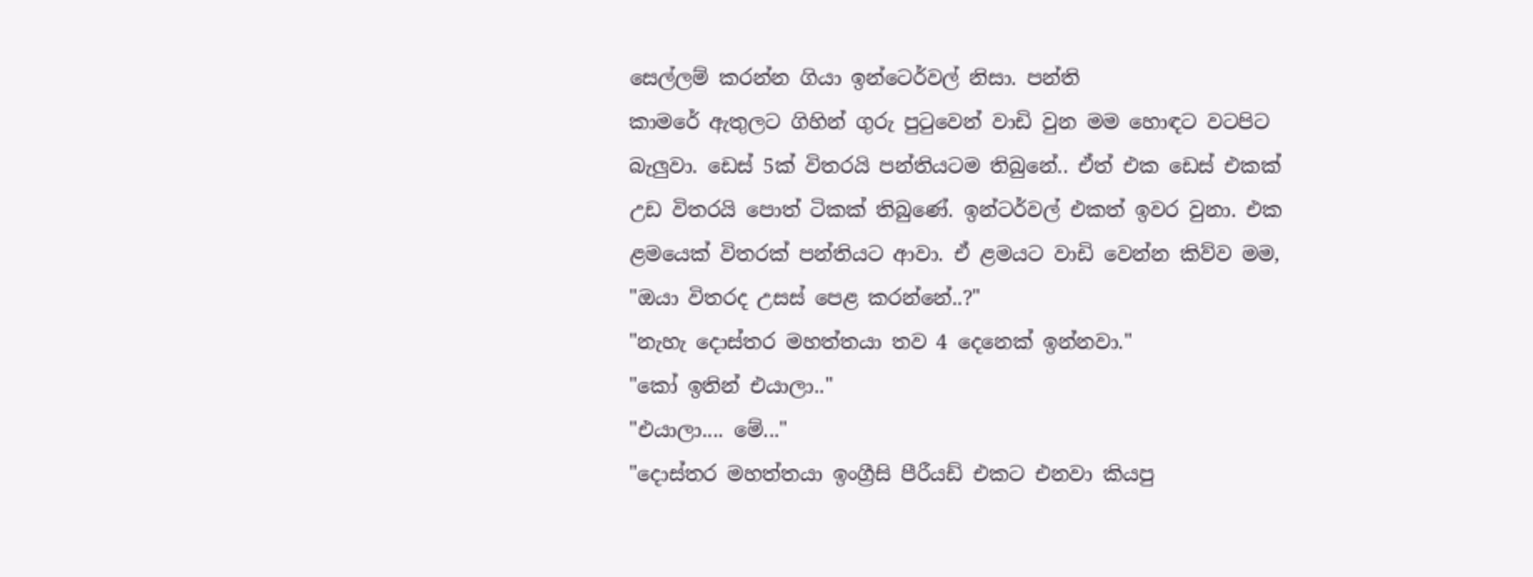සෙල්ලම් කරන්න ගියා ඉන්ටෙර්වල් නිසා. පන්ති
කාමරේ ඇතුලට ගිහින් ගුරු පුටුවෙන් වාඩි වුන මම හොඳට වටපිට
බැලුවා. ඩෙස් 5ක් විතරයි පන්තියටම තිබුනේ.. ඒත් එක ඩෙස් එකක්
උඩ විතරයි පොත් ටිකක් තිබුණේ. ඉන්ටර්වල් එකත් ඉවර වුනා. එක
ළමයෙක් විතරක් පන්තියට ආවා. ඒ ළමයට වාඩි වෙන්න කිව්ව මම,
"ඔයා විතරද උසස් පෙළ කරන්නේ..?"
"නැහැ දොස්තර මහත්තයා තව 4 දෙනෙක් ඉන්නවා."
"කෝ ඉතින් එයාලා.."
"එයාලා.... මේ..."
"දොස්තර මහත්තයා ඉංග්‍රීසි පීරීයඩ් එකට එනවා කියපු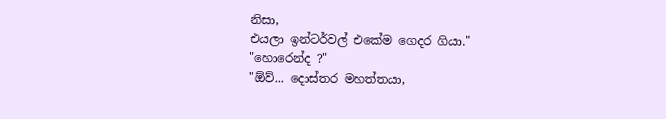නිසා,
එයලා ඉන්ටර්වල් එකේම ගෙදර ගියා."
"හොරෙන්ද ?"
"ඕව්... දොස්තර මහත්තයා,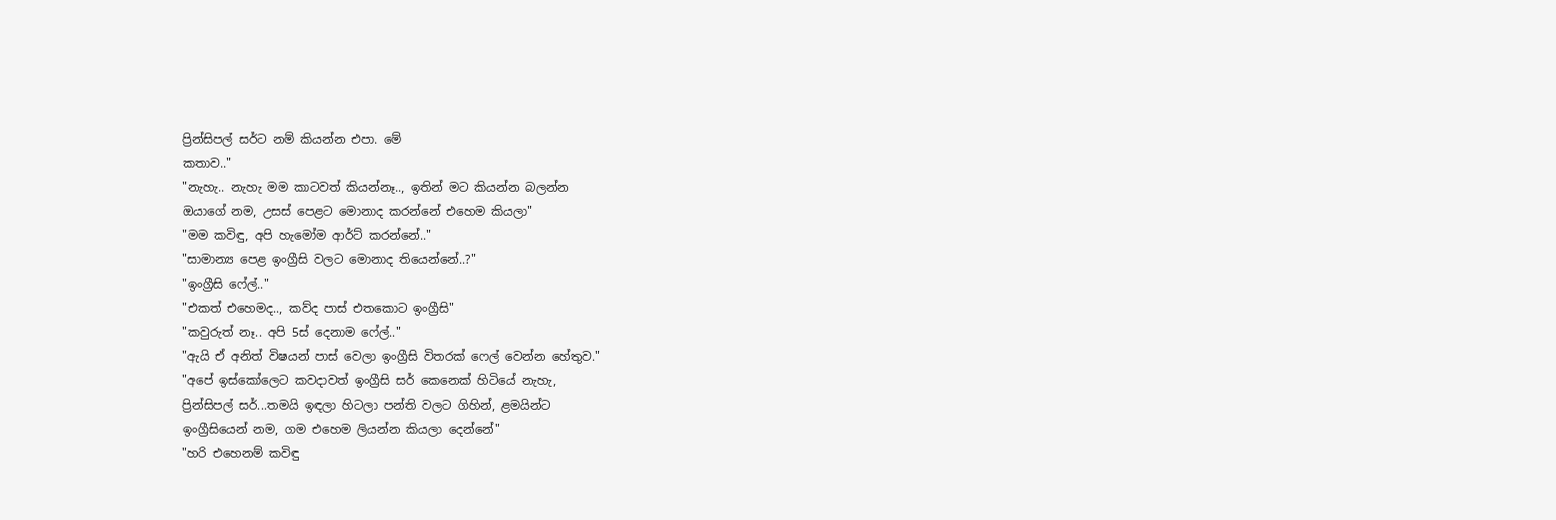ප්‍රින්සිපල් සර්ට නම් කියන්න එපා. මේ
කතාව.."
"නැහැ.. නැහැ මම කාටවත් කියන්නෑ.., ඉතින් මට කියන්න බලන්න
ඔයාගේ නම, උසස් පෙළට මොනාද කරන්නේ එහෙම කියලා"
"මම කවිඳු, අපි හැමෝම ආර්ට් කරන්නේ.."
"සාමාන්‍ය පෙළ ඉංග්‍රීසි වලට මොනාද තියෙන්නේ..?"
"ඉංග්‍රීසි ෆේල්.."
"එකත් එහෙමද.., කව්ද පාස් එතකොට ඉංග්‍රීසි"
"කවුරුත් නෑ.. අපි 5ස් දෙනාම ෆේල්.."
"ඇයි ඒ අනිත් විෂයන් පාස් වෙලා ඉංග්‍රීසි විතරක් ෆෙල් වෙන්න හේතුව."
"අපේ ඉස්කෝලෙට කවදාවත් ඉංග්‍රීසි සර් කෙනෙක් හිටියේ නැහැ,
ප්‍රින්සිපල් සර්...තමයි ඉඳලා හිටලා පන්ති වලට ගිහින්, ළමයින්ට
ඉංග්‍රීසියෙන් නම, ගම එහෙම ලියන්න කියලා දෙන්නේ"
"හරි එහෙනම් කවිඳු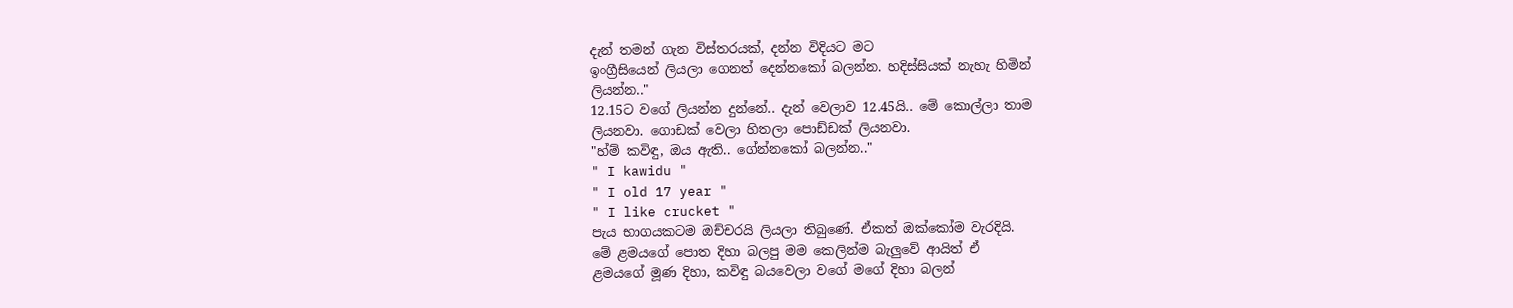දැන් තමන් ගැන විස්තරයක්, දන්න විදියට මට
ඉංග්‍රීසියෙන් ලියලා ගෙනත් දෙන්නකෝ බලන්න. හදිස්සියක් නැහැ හිමින්
ලියන්න.."
12.15ට වගේ ලියන්න දුන්නේ.. දැන් වෙලාව 12.45යි.. මේ කොල්ලා තාම
ලියනවා. ගොඩක් වෙලා හිතලා පොඩ්ඩක් ලියනවා.
"හ්ම් කවිඳු, ඔය ඇති.. ගේන්නකෝ බලන්න.."
" I kawidu "
" I old 17 year "
" I like crucket "
පැය භාගයකටම ඔච්චරයි ලියලා තිබුණේ. ඒකත් ඔක්කෝම වැරදියි.
මේ ළමයගේ පොත දිහා බලපු මම කෙලින්ම බැලුවේ ආයිත් ඒ
ළමයගේ මූණ දිහා, කවිඳු බයවෙලා වගේ මගේ දිහා බලන්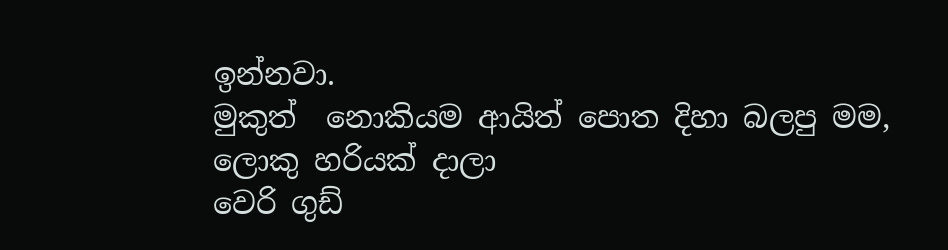ඉන්නවා.
මුකුත්  නොකියම ආයිත් පොත දිහා බලපු මම, ලොකු හරියක් දාලා
වෙරි ගුඩ්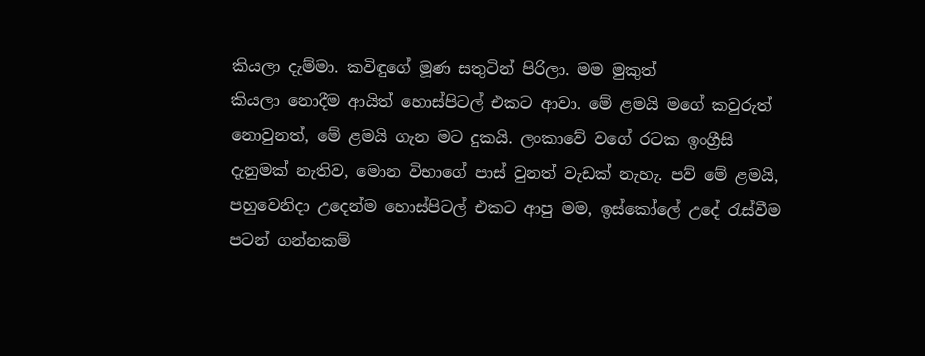කියලා දැම්මා. කවිඳුගේ මූණ සතුටින් පිරිලා. මම මුකුත්
කියලා නොදීම ආයිත් හොස්පිටල් එකට ආවා. මේ ළමයි මගේ කවුරුත්
නොවුනත්, මේ ළමයි ගැන මට දුකයි. ලංකාවේ වගේ රටක ඉංග්‍රීසි
දැනුමක් නැතිව, මොන විභාගේ පාස් වුනත් වැඩක් නැහැ. පව් මේ ළමයි,
පහුවෙනිදා උදෙන්ම හොස්පිටල් එකට ආපු මම, ඉස්කෝලේ උදේ රැස්වීම
පටන් ගන්නකම්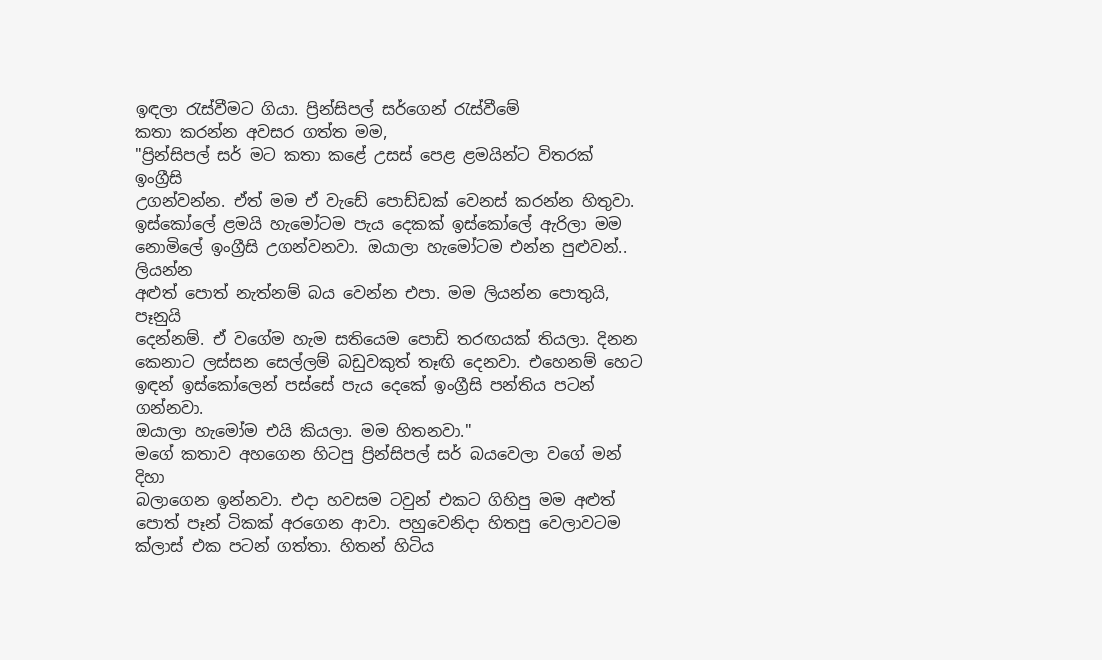ඉඳලා රැස්වීමට ගියා. ප්‍රින්සිපල් සර්ගෙන් රැස්වීමේ
කතා කරන්න අවසර ගත්ත මම,
"ප්‍රින්සිපල් සර් මට කතා කළේ උසස් පෙළ ළමයින්ට විතරක් ඉංග්‍රීසි
උගන්වන්න. ඒත් මම ඒ වැඩේ පොඩ්ඩක් වෙනස් කරන්න හිතුවා.
ඉස්කෝලේ ළමයි හැමෝටම පැය දෙකක් ඉස්කෝලේ ඇරිලා මම
නොමිලේ ඉංග්‍රීසි උගන්වනවා. ඔයාලා හැමෝටම එන්න පුළුවන්.. ලියන්න
අළුත් පොත් නැත්නම් බය වෙන්න එපා. මම ලියන්න පොතුයි, පෑනුයි
දෙන්නම්. ඒ වගේම හැම සතියෙම පොඩි තරඟයක් තියලා. දිනන
කෙනාට ලස්සන සෙල්ලම් බඩුවකුත් තෑඟි දෙනවා. එහෙනම් හෙට
ඉඳන් ඉස්කෝලෙන් පස්සේ පැය දෙකේ ඉංග්‍රීසි පන්තිය පටන් ගන්නවා.
ඔයාලා හැමෝම එයි කියලා. මම හිතනවා."
මගේ කතාව අහගෙන හිටපු ප්‍රින්සිපල් සර් බයවෙලා වගේ මන් දිහා
බලාගෙන ඉන්නවා. එදා හවසම ටවුන් එකට ගිහිපු මම අළුත්
පොත් පෑන් ටිකක් අරගෙන ආවා. පහුවෙනිදා හිතපු වෙලාවටම
ක්ලාස් එක පටන් ගත්තා. හිතන් හිටිය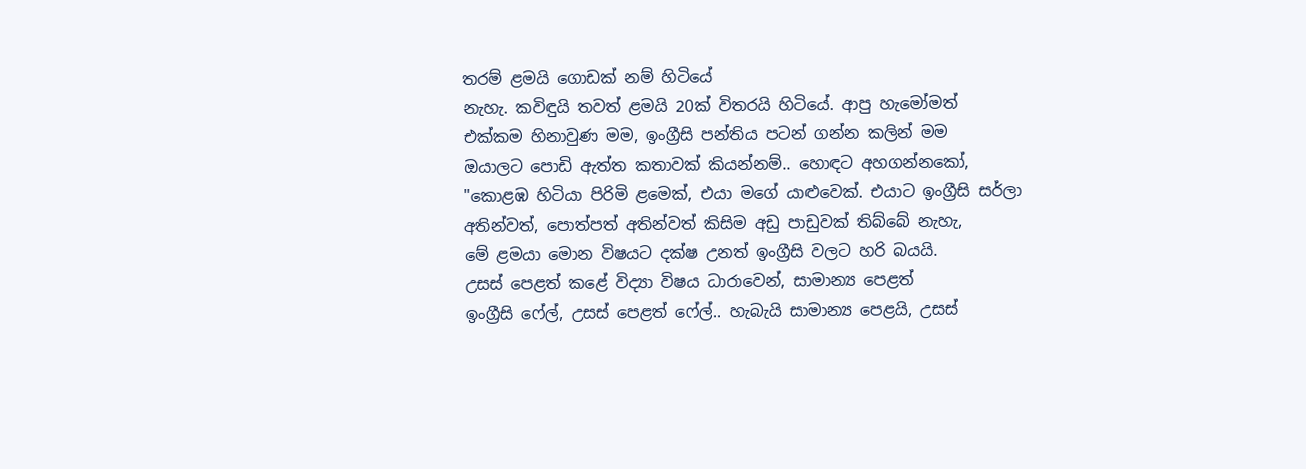තරම් ළමයි ගොඩක් නම් හිටියේ
නැහැ. කවිඳුයි තවත් ළමයි 20ක් විතරයි හිටියේ. ආපු හැමෝමත්
එක්කම හිනාවුණ මම, ඉංග්‍රීසි පන්තිය පටන් ගන්න කලින් මම
ඔයාලට පොඩි ඇත්ත කතාවක් කියන්නම්.. හොඳට අහගන්නකෝ,
"කොළඹ හිටියා පිරිමි ළමෙක්, එයා මගේ යාළුවෙක්. එයාට ඉංග්‍රීසි සර්ලා
අතින්වත්, පොත්පත් අතින්වත් කිසිම අඩු පාඩුවක් තිබ්බේ නැහැ,
මේ ළමයා මොන විෂයට දක්ෂ උනත් ඉංග්‍රීසි වලට හරි බයයි.
උසස් පෙළත් කළේ විද්‍යා විෂය ධාරාවෙන්, සාමාන්‍ය පෙළත්
ඉංග්‍රීසි ෆේල්, උසස් පෙළත් ෆේල්.. හැබැයි සාමාන්‍ය පෙළයි, උසස්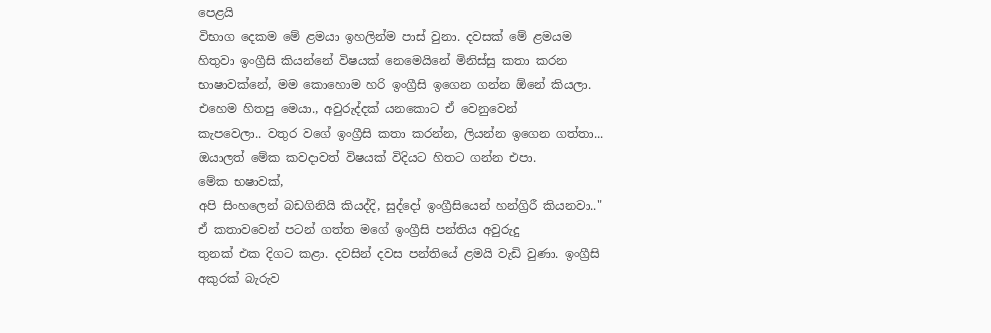පෙළයි
විභාග දෙකම මේ ළමයා ඉහලින්ම පාස් වුනා. දවසක් මේ ළමයම
හිතුවා ඉංග්‍රීසි කියන්නේ විෂයක් නෙමෙයිනේ මිනිස්සු කතා කරන
භාෂාවක්නේ, මම කොහොම හරි ඉංග්‍රීසි ඉගෙන ගන්න ඕනේ කියලා.
එහෙම හිතපු මෙයා., අවුරුද්දක් යනකොට ඒ වෙනුවෙන්
කැපවෙලා.. වතුර වගේ ඉංග්‍රීසි කතා කරන්න, ලියන්න ඉගෙන ගත්තා...
ඔයාලත් මේක කවදාවත් විෂයක් විදියට හිතට ගන්න එපා.
මේක භෂාවක්,
අපි සිංහලෙන් බඩගිනියි කියද්දි, සුද්දෝ ඉංග්‍රීසියෙන් හන්ග්‍රිරී කියනවා.."
ඒ කතාවවෙන් පටන් ගත්ත මගේ ඉංග්‍රීසි පන්තිය අවුරුදු
තුනක් එක දිගට කළා. දවසින් දවස පන්තියේ ළමයි වැඩි වුණා. ඉංග්‍රීසි
අකුරක් බැරුව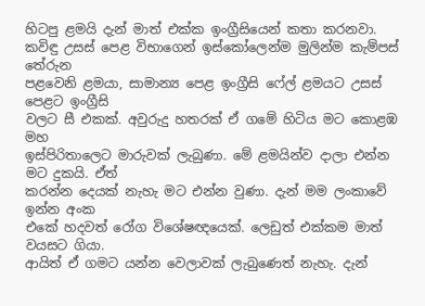හිටපු ළමයි දැන් මාත් එක්ක ඉංග්‍රීසියෙන් කතා කරනවා.
කවිඳු උසස් පෙළ විභාගෙන් ඉස්කෝලෙන්ම මුලින්ම කැම්පස් තේරුන
පළවෙනි ළමයා, සාමාන්‍ය පෙළ ඉංග්‍රීසි ෆේල් ළමයට උසස් පෙළට ඉංග්‍රීසි
වලට සී එකක්. අවුරුදු හතරක් ඒ ගමේ හිටිය මට කොළඹ මහ
ඉස්පිරිතාලෙට මාරුවක් ලැබුණා. මේ ළමයින්ව දාලා එන්න මට දුකයි. ඒත්
කරන්න දෙයක් නැහැ මට එන්න වුණා. දැන් මම ලංකාවේ ඉන්න අංක
එකේ හදවත් රෝග විශේෂඥයෙක්. ලෙඩුත් එක්කම මාත් වයසට ගියා.
ආයිත් ඒ ගමට යන්න වෙලාවක් ලැබුණෙත් නැහැ. දැන්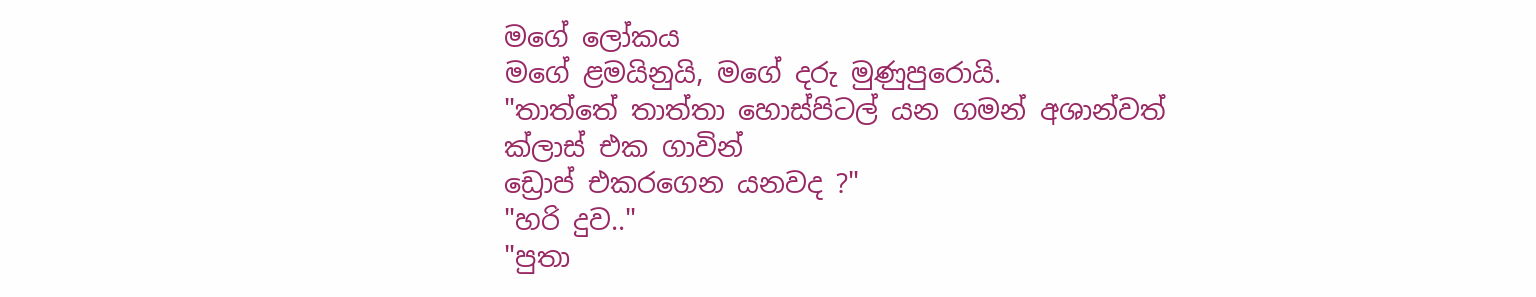මගේ ලෝකය
මගේ ළමයිනුයි, මගේ දරු මුණුපුරොයි.
"තාත්තේ තාත්තා හොස්පිටල් යන ගමන් අශාන්වත් ක්ලාස් එක ගාවින්
ඩ්‍රොප් එකරගෙන යනවද ?"
"හරි දුව.."
"පුතා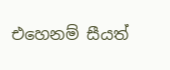එහෙනම් සීයත්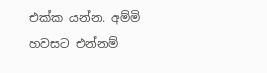එක්ක යන්න. අම්මි හවසට එන්නම්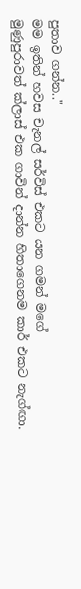පුතාව ගන්න.."
මම ඉතින් හවස චැනල් සර්විස් එකට යන ගමන් මගේ
මුණුපුරාවත් ක්ලාස් එක ගාවින් දාන්න හිතාගෙනම කාර් එකට නැග්ඟා.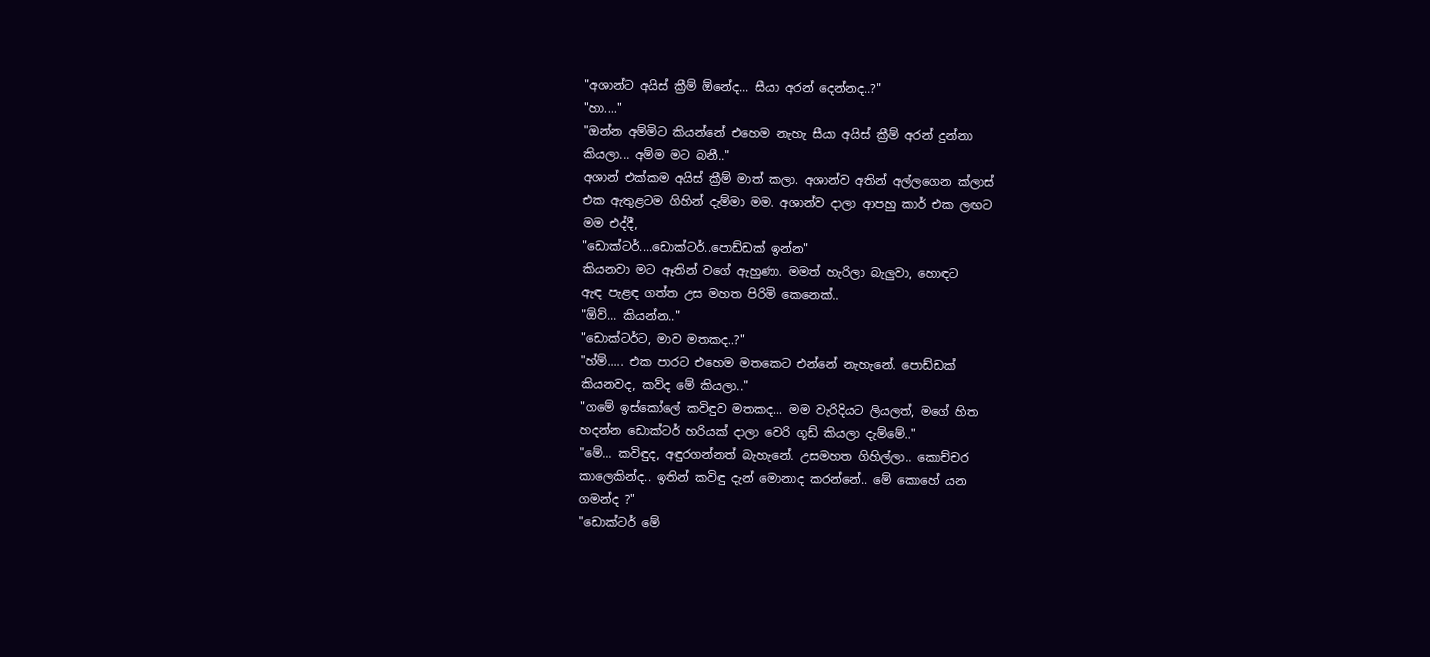"අශාන්ට අයිස් ක්‍රීම් ඕනේද... සීයා අරන් දෙන්නද..?"
"හා...."
"ඔන්න අම්මිට කියන්නේ එහෙම නැහැ සීයා අයිස් ක්‍රීම් අරන් දුන්නා
කියලා... අම්ම මට බනී.."
අශාන් එක්කම අයිස් ක්‍රීම් මාත් කලා. අශාන්ව අතින් අල්ලගෙන ක්ලාස්
එක ඇතුළටම ගිහින් දැම්මා මම. අශාන්ව දාලා ආපහු කාර් එක ලඟට
මම එද්දී,
"ඩොක්ටර්....ඩොක්ටර්..පොඩ්ඩක් ඉන්න"
කියනවා මට ඈතින් වගේ ඇහුණා. මමත් හැරිලා බැලුවා, හොඳට
ඇඳ පැළඳ ගත්ත උස මහත පිරිමි කෙනෙක්..
"ඕව්... කියන්න.."
"ඩොක්ටර්ට, මාව මතකද..?"
"හ්ම්..... එක පාරට එහෙම මතකෙට එන්නේ නැහැනේ. පොඩ්ඩක්
කියනවද, කව්ද මේ කියලා.."
"ගමේ ඉස්කෝලේ කවිඳුව මතකද... මම වැරිදියට ලියලත්, මගේ හිත
හදන්න ඩොක්ටර් හරියක් දාලා වෙරි ගූඩ් කියලා දැම්මේ.."
"මේ... කවිඳුද, අඳුරගන්නත් බැහැනේ. උසමහත ගිහිල්ලා.. කොච්චර
කාලෙකින්ද.. ඉතින් කවිඳු දැන් මොනාද කරන්නේ.. මේ කොහේ යන
ගමන්ද ?"
"ඩොක්ටර් මේ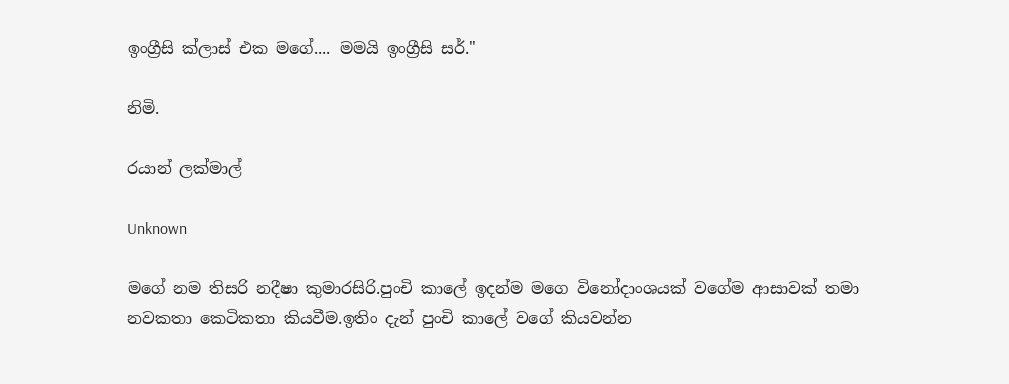ඉංග්‍රීසි ක්ලාස් එක මගේ.... මමයි ඉංග්‍රීසි සර්."

නිමි.

රයාන් ලක්මාල්

Unknown

මගේ නම තිසරි නදීෂා කුමාරසිරි.පුංචි කාලේ ඉදන්ම මගෙ විනෝදාංශයක් වගේම ආසාවක් තමා නවකතා කෙටිකතා කියවීම.ඉතිං දැන් පුංචි කාලේ වගේ කියවන්න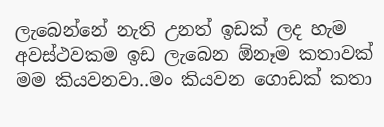ලැබෙන්නේ නැති උනත් ඉඩක් ලද හැම අවස්ථවකම ඉඩ ලැබෙන ඕනෑම කතාවක් මම කියවනවා..මං කියවන ගොඩක් කතා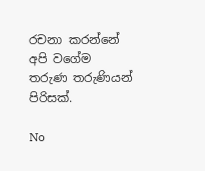රචනා කරන්නේ අපි වගේම තරුණ තරුණියන් පිරිසක්.

No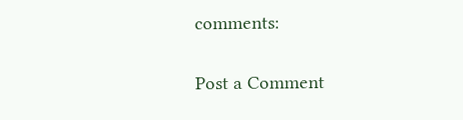comments:

Post a Comment